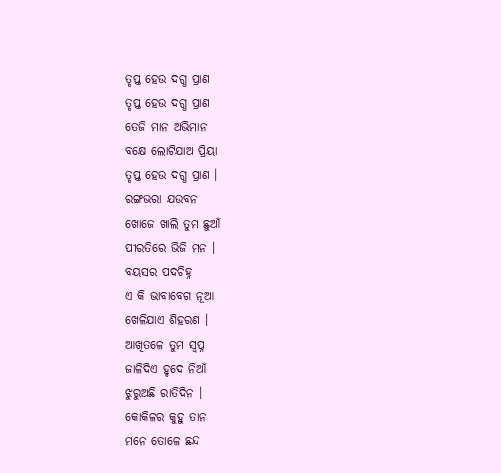ତୃପ୍ତ ହେଉ ଦଗ୍ଧ ପ୍ରାଣ
ତୃପ୍ତ ହେଉ ଦଗ୍ଧ ପ୍ରାଣ
ତେଜି ମାନ ଅଭିମାନ
ବକ୍ଷେ ଲୋଟିଯାଅ ପ୍ରିୟା
ତୃପ୍ତ ହେଉ ଦଗ୍ଧ ପ୍ରାଣ ।
ରଙ୍ଗଭରା ଯଉବନ
ଖୋଜେ ଖାଲି ତୁମ ଛୁଆଁ
ପୀରତିରେ ଭିଜି ମନ ।
ବୟସର ପଦଚିହ୍ନ
ଏ କି ଭାବାବେଗ ନୂଆ
ଖେଳିଯାଏ ଶିହରଣ ।
ଆଖିତଳେ ତୁମ ସ୍ୱପ୍ନ
ଜାଳିଦିଏ ହୃଦେ ନିଆଁ
ଝୁରୁଅଛି ରାତିଦିନ ।
କୋକିଳର କୁହୁ ତାନ
ମନେ ତୋଳେ ଛନ୍ଦ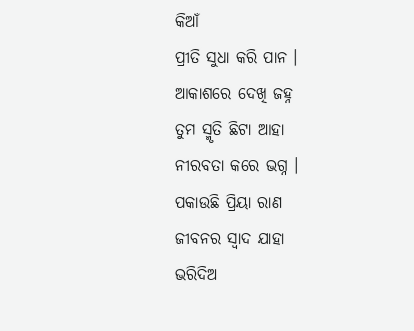କିଆଁ
ପ୍ରୀତି ସୁଧା କରି ପାନ ।
ଆକାଶରେ ଦେଖି ଜହ୍ନ
ତୁମ ସ୍ମୃତି ଛିଟା ଆହା
ନୀରବତା କରେ ଭଗ୍ନ ।
ପକାଉଛି ପ୍ରିୟା ରାଣ
ଜୀବନର ସ୍ୱାଦ ଯାହା
ଭରିଦିଅ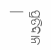ପ୍ରତିଦାନ ।